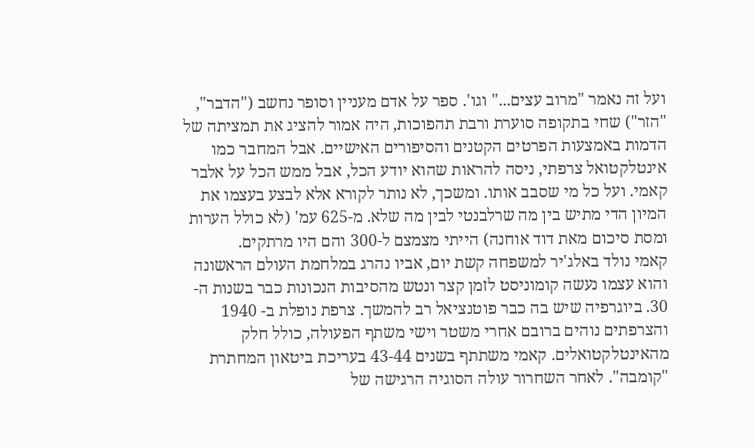ועל זה נאמר "מרוב עצים..." וגו'. ספר על אדם מעניין וסופר נחשב ("הדבר", "הזר") שחי בתקופה סוערת ורבת תהפוכות, היה אמור להציג את תמציתה של הדמות באמצעות הפרטים הקטנים והסיפורים האישיים. אבל המחבר כמו אינטלקטואל צרפתי, ניסה להראות שהוא יודע הכל, אבל ממש הכל על אלבר קאמי. ועל כל מי שסבב אותו. ומשכך, לא נותר לקורא אלא לבצע בעצמו את המיון הדי מתיש בין מה שרלבנטי לבין מה שלא. מ-625 עמ' (לא כולל הערות ומסת סיכום מאת דוד אוחנה) הייתי מצמצם ל-300 והם היו מרתקים.
קאמי נולד באלג'יר למשפחה קשת יום, אביו נהרג במלחמת העולם הראשונה והוא עצמו נעשה קומוניסט לזמן קצר ונטש מהסיבות הנכונות כבר בשנות ה- 30. ביוגרפיה שיש בה כבר פוטנציאל רב להמשך. צרפת נופלת ב- 1940 והצרפתים נוהים ברובם אחרי משטר וישי משתף הפעולה, כולל חלק מהאינטלקטואלים. קאמי משתתף בשנים 43-44 בעריכת ביטאון המחתרת "קומבה". לאחר השחרור עולה הסוגיה הרגישה של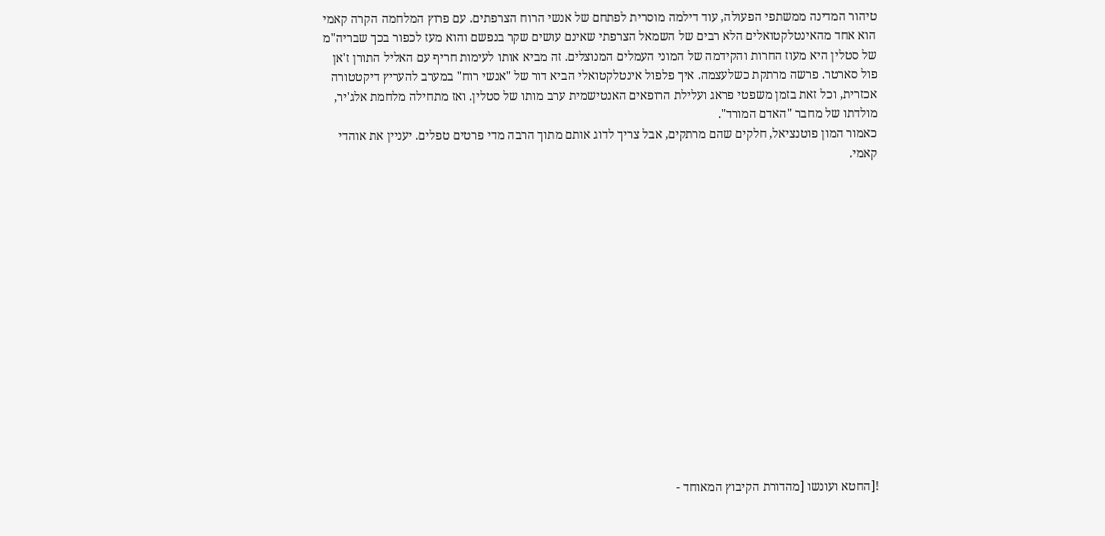טיהור המדינה ממשתפי הפעולה, עוד דילמה מוסרית לפתחם של אנשי הרוח הצרפתים. עם פרוץ המלחמה הקרה קאמי הוא אחד מהאינטלקטואלים הלא רבים של השמאל הצרפתי שאינם עושים שקר בנפשם והוא מעז לכפור בכך שבריה"מ של סטלין היא מעוז החרות והקידמה של המוני העמלים המנוצלים. זה מביא אותו לעימות חריף עם האליל התורן ז'אן פול סארטר. פרשה מרתקת כשלעצמה. איך פלפול אינטלקטואלי הביא דור של "אנשי רוח" במערב להעריץ דיקטטורה אכזרית, וכל זאת בזמן משפטי פראג ועלילת הרופאים האנטישמית ערב מותו של סטלין. ואז מתחילה מלחמת אלג'יר, מולדתו של מחבר "האדם המורד".
כאמור המון פוטנציאל, חלקים שהם מרתקים, אבל צריך לדוג אותם מתוך הרבה מדי פרטים טפלים. יעניין את אוהדי קאמי.
















![החטא ועונשו [מהדורת הקיבוץ המאוחד -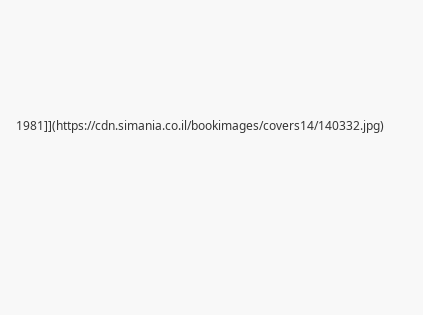1981]](https://cdn.simania.co.il/bookimages/covers14/140332.jpg)